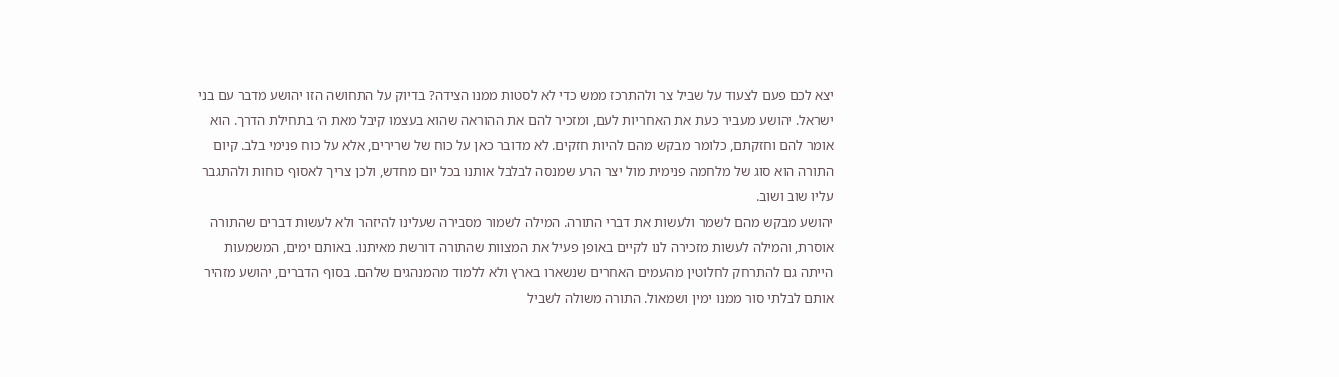יצא לכם פעם לצעוד על שביל צר ולהתרכז ממש כדי לא לסטות ממנו הצידה? בדיוק על התחושה הזו יהושע מדבר עם בני ישראל. יהושע מעביר כעת את האחריות לעם, ומזכיר להם את ההוראה שהוא בעצמו קיבל מאת ה׳ בתחילת הדרך. הוא אומר להם וחזקתם, כלומר מבקש מהם להיות חזקים. לא מדובר כאן על כוח של שרירים, אלא על כוח פנימי בלב. קיום התורה הוא סוג של מלחמה פנימית מול יצר הרע שמנסה לבלבל אותנו בכל יום מחדש, ולכן צריך לאסוף כוחות ולהתגבר עליו שוב ושוב.
יהושע מבקש מהם לשמר ולעשות את דברי התורה. המילה לשמור מסבירה שעלינו להיזהר ולא לעשות דברים שהתורה אוסרת, והמילה לעשות מזכירה לנו לקיים באופן פעיל את המצוות שהתורה דורשת מאיתנו. באותם ימים, המשמעות הייתה גם להתרחק לחלוטין מהעמים האחרים שנשארו בארץ ולא ללמוד מהמנהגים שלהם. בסוף הדברים, יהושע מזהיר אותם לבלתי סור ממנו ימין ושמאול. התורה משולה לשביל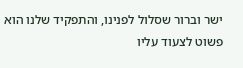ישר וברור שסלול לפנינו, והתפקיד שלנו הוא פשוט לצעוד עליו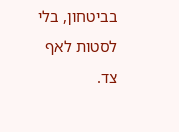בביטחון, בלי לסטות לאף צד.